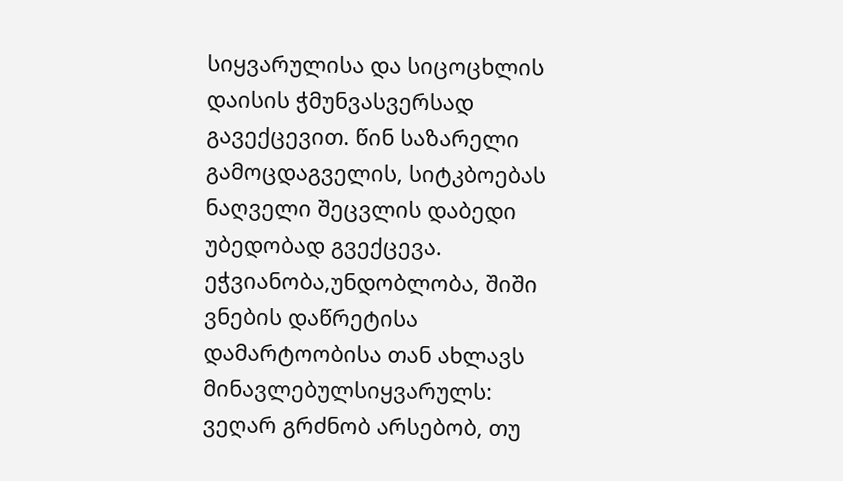სიყვარულისა და სიცოცხლის დაისის ჭმუნვასვერსად გავექცევით. წინ საზარელი გამოცდაგველის, სიტკბოებას ნაღველი შეცვლის დაბედი უბედობად გვექცევა. ეჭვიანობა,უნდობლობა, შიში ვნების დაწრეტისა დამარტოობისა თან ახლავს მინავლებულსიყვარულს: ვეღარ გრძნობ არსებობ, თუ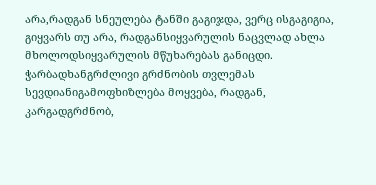არა,რადგან სნეულება ტანში გაგიჯდა, ვერც ისგაგიგია, გიყვარს თუ არა, რადგანსიყვარულის ნაცვლად ახლა მხოლოდსიყვარულის მწუხარებას განიცდი. ჭარბადხანგრძლივი გრძნობის თვლემას სევდიანიგამოფხიზლება მოყვება, რადგან, კარგადგრძნობ,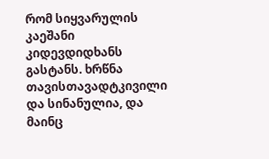რომ სიყვარულის კაეშანი კიდევდიდხანს გასტანს. ხრწნა თავისთავადტკივილი და სინანულია, და მაინც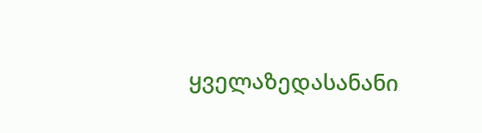ყველაზედასანანი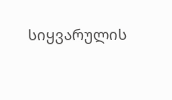სიყვარულის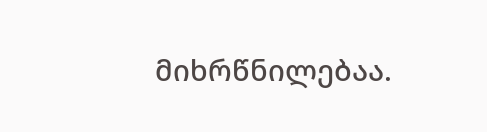მიხრწნილებაა.